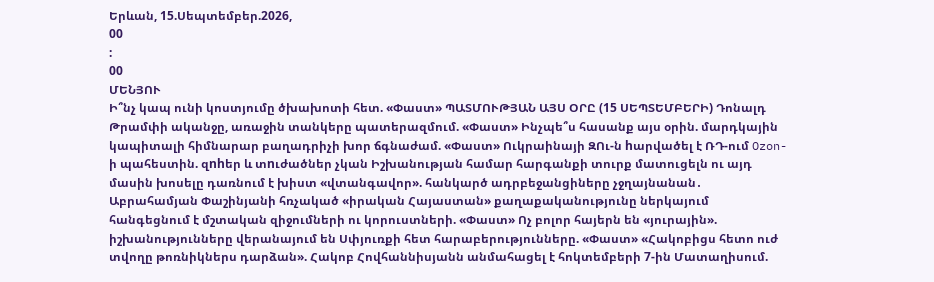Երևան, 15.Սեպտեմբեր.2026,
00
:
00
ՄԵՆՅՈՒ
Ի՞նչ կապ ունի կոստյումը ծխախոտի հետ. «Փաստ» ՊԱՏՄՈՒԹՅԱՆ ԱՅՍ ՕՐԸ (15 ՍԵՊՏԵՄԲԵՐԻ) Դոնալդ Թրամփի ականջը, առաջին տանկերը պատերազմում. «Փաստ» Ինչպե՞ս հասանք այս օրին. մարդկային կապիտալի հիմնարար բաղադրիչի խոր ճգնաժամ. «Փաստ» Ուկրաինայի ԶՈւ-ն hարվածել է ՌԴ-ում Ozon-ի պահեստին. զnhեր և տnւժածներ չկան Իշխանության համար հարգանքի տուրք մատուցելն ու այդ մասին խոսելը դառնում է խիստ «վտանգավոր». հանկարծ ադրբեջանցիները չջղայնանան․ Աբրահամյան Փաշինյանի հռչակած «իրական Հայաստան» քաղաքականությունը ներկայում հանգեցնում է մշտական զիջումների ու կորուստների. «Փաստ» Ոչ բոլոր հայերն են «յուրային». իշխանությունները վերանայում են Սփյուռքի հետ հարաբերությունները. «Փաստ» «Հակոբիցս հետո ուժ տվողը թոռնիկներս դարձան». Հակոբ Հովհաննիսյանն անմահացել է հոկտեմբերի 7-ին Մատաղիսում.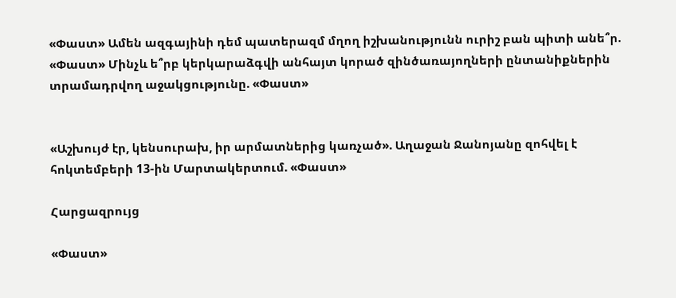«Փաստ» Ամեն ազգայինի դեմ պատերազմ մղող իշխանությունն ուրիշ բան պիտի անե՞ր. «Փաստ» Մինչև ե՞րբ կերկարաձգվի անհայտ կորած զինծառայողների ընտանիքներին տրամադրվող աջակցությունը. «Փաստ»


«Աշխույժ էր, կենսուրախ, իր արմատներից կառչած». Աղաջան Ջանոյանը զոհվել է հոկտեմբերի 13-ին Մարտակերտում. «Փաստ»

Հարցազրույց

«Փաստ»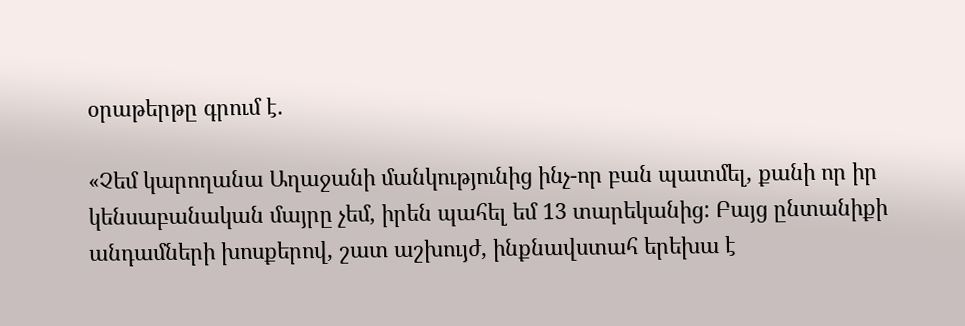օրաթերթը գրում է.

«Չեմ կարողանա Աղաջանի մանկությունից ինչ-որ բան պատմել, քանի որ իր կենսաբանական մայրը չեմ, իրեն պահել եմ 13 տարեկանից: Բայց ընտանիքի անդամների խոսքերով, շատ աշխույժ, ինքնավստահ երեխա է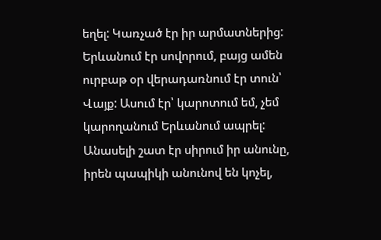եղել: Կառչած էր իր արմատներից: Երևանում էր սովորում, բայց ամեն ուրբաթ օր վերադառնում էր տուն՝ Վայք: Ասում էր՝ կարոտում եմ, չեմ կարողանում Երևանում ապրել: Անասելի շատ էր սիրում իր անունը, իրեն պապիկի անունով են կոչել,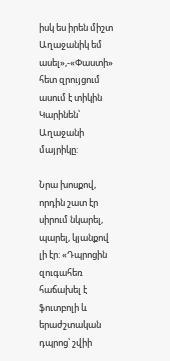իսկ ես իրեն միշտ Աղաջանիկ եմ ասել»,-«Փաստի» հետ զրույցում ասում է տիկին Կարինեն՝ Աղաջանի մայրիկը:

Նրա խոսքով, որդին շատ էր սիրում նկարել, պարել, կյանքով լի էր: «Դպրոցին զուգահեռ հաճախել է ֆուտբոլի և երաժշտական դպրոց՝ շվիի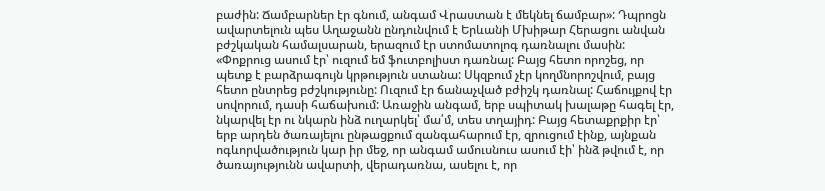բաժին: Ճամբարներ էր գնում, անգամ Վրաստան է մեկնել ճամբար»: Դպրոցն ավարտելուն պես Աղաջանն ընդունվում է Երևանի Մխիթար Հերացու անվան բժշկական համալսարան, երազում էր ստոմատոլոգ դառնալու մասին: «Փոքրուց ասում էր՝ ուզում եմ ֆուտբոլիստ դառնալ: Բայց հետո որոշեց, որ պետք է բարձրագույն կրթություն ստանա: Սկզբում չէր կողմնորոշվում, բայց հետո ընտրեց բժշկությունը: Ուզում էր ճանաչված բժիշկ դառնալ: Հաճույքով էր սովորում, դասի հաճախում: Առաջին անգամ, երբ սպիտակ խալաթը հագել էր, նկարվել էր ու նկարն ինձ ուղարկել՝ մա՛մ, տես տղայիդ: Բայց հետաքրքիր էր՝ երբ արդեն ծառայելու ընթացքում զանգահարում էր, զրուցում էինք, այնքան ոգևորվածություն կար իր մեջ, որ անգամ ամուսնուս ասում էի՝ ինձ թվում է, որ ծառայությունն ավարտի, վերադառնա, ասելու է, որ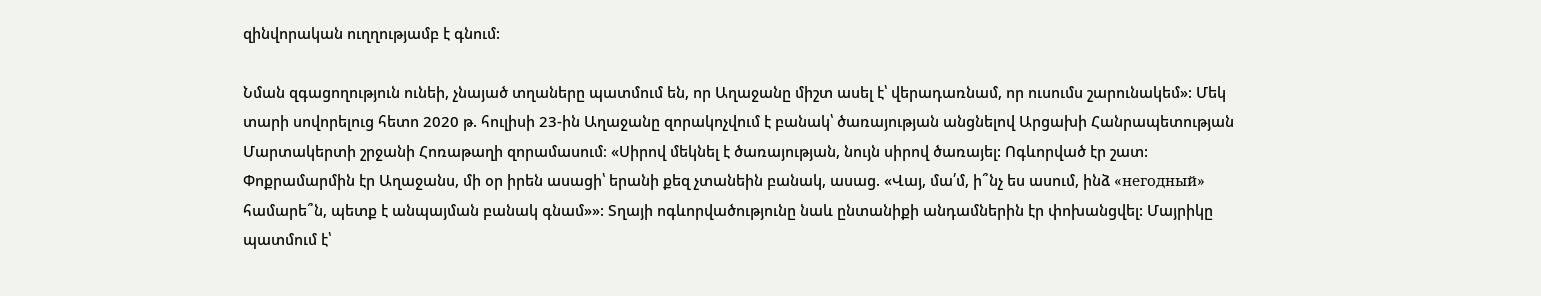զինվորական ուղղությամբ է գնում:

Նման զգացողություն ունեի, չնայած տղաները պատմում են, որ Աղաջանը միշտ ասել է՝ վերադառնամ, որ ուսումս շարունակեմ»: Մեկ տարի սովորելուց հետո 2020 թ. հուլիսի 23-ին Աղաջանը զորակոչվում է բանակ՝ ծառայության անցնելով Արցախի Հանրապետության Մարտակերտի շրջանի Հոռաթաղի զորամասում։ «Սիրով մեկնել է ծառայության, նույն սիրով ծառայել: Ոգևորված էր շատ: Փոքրամարմին էր Աղաջանս, մի օր իրեն ասացի՝ երանի քեզ չտանեին բանակ, ասաց. «Վայ, մա՛մ, ի՞նչ ես ասում, ինձ «негодный» համարե՞ն, պետք է անպայման բանակ գնամ»»: Տղայի ոգևորվածությունը նաև ընտանիքի անդամներին էր փոխանցվել: Մայրիկը պատմում է՝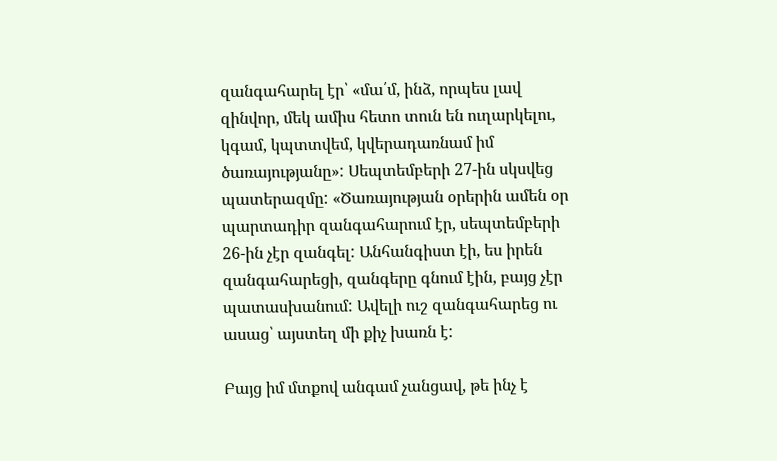զանգահարել էր՝ «մա՛մ, ինձ, որպես լավ զինվոր, մեկ ամիս հետո տուն են ուղարկելու, կգամ, կպտտվեմ, կվերադառնամ իմ ծառայությանը»: Սեպտեմբերի 27-ին սկսվեց պատերազմը: «Ծառայության օրերին ամեն օր պարտադիր զանգահարում էր, սեպտեմբերի 26-ին չէր զանգել: Անհանգիստ էի, ես իրեն զանգահարեցի, զանգերը գնում էին, բայց չէր պատասխանում: Ավելի ուշ զանգահարեց ու ասաց՝ այստեղ մի քիչ խառն է:

Բայց իմ մտքով անգամ չանցավ, թե ինչ է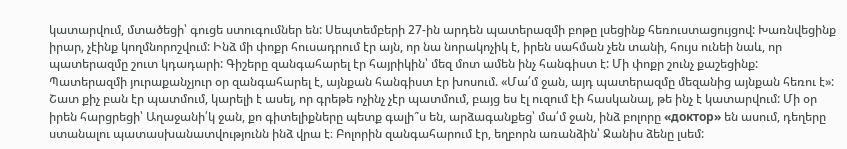կատարվում, մտածեցի՝ գուցե ստուգումներ են: Սեպտեմբերի 27-ին արդեն պատերազմի բոթը լսեցինք հեռուստացույցով: Խառնվեցինք իրար, չէինք կողմնորոշվում: Ինձ մի փոքր հուսադրում էր այն, որ նա նորակոչիկ է, իրեն սահման չեն տանի, հույս ունեի նաև, որ պատերազմը շուտ կդադարի: Գիշերը զանգահարել էր հայրիկին՝ մեզ մոտ ամեն ինչ հանգիստ է: Մի փոքր շունչ քաշեցինք: Պատերազմի յուրաքանչյուր օր զանգահարել է, այնքան հանգիստ էր խոսում. «Մա՛մ ջան, այդ պատերազմը մեզանից այնքան հեռու է»: Շատ քիչ բան էր պատմում, կարելի է ասել, որ գրեթե ոչինչ չէր պատմում, բայց ես էլ ուզում էի հասկանալ, թե ինչ է կատարվում: Մի օր իրեն հարցրեցի՝ Աղաջանի՛կ ջան, քո գիտելիքները պետք գալի՞ս են, արձագանքեց՝ մա՛մ ջան, ինձ բոլորը «доктор» են ասում, դեղերը ստանալու պատասխանատվությունն ինձ վրա է։ Բոլորին զանգահարում էր, եղբորն առանձին՝ Ջանիս ձենը լսեմ: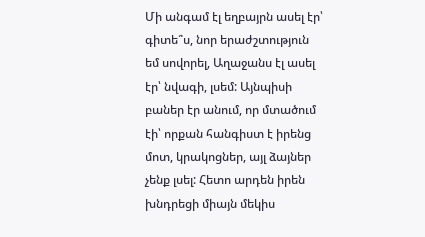Մի անգամ էլ եղբայրն ասել էր՝ գիտե՞ս, նոր երաժշտություն եմ սովորել, Աղաջանս էլ ասել էր՝ նվագի, լսեմ: Այնպիսի բաներ էր անում, որ մտածում էի՝ որքան հանգիստ է իրենց մոտ, կրակոցներ, այլ ձայներ չենք լսել: Հետո արդեն իրեն խնդրեցի միայն մեկիս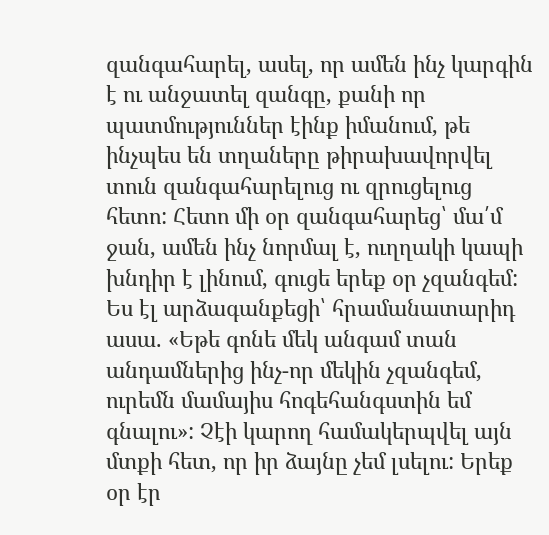զանգահարել, ասել, որ ամեն ինչ կարգին է ու անջատել զանգը, քանի որ պատմություններ էինք իմանում, թե ինչպես են տղաները թիրախավորվել տուն զանգահարելուց ու զրուցելուց հետո: Հետո մի օր զանգահարեց՝ մա՛մ ջան, ամեն ինչ նորմալ է, ուղղակի կապի խնդիր է լինում, գուցե երեք օր չզանգեմ: Ես էլ արձագանքեցի՝ հրամանատարիդ ասա. «Եթե գոնե մեկ անգամ տան անդամներից ինչ-որ մեկին չզանգեմ, ուրեմն մամայիս հոգեհանգստին եմ գնալու»: Չէի կարող համակերպվել այն մտքի հետ, որ իր ձայնը չեմ լսելու: Երեք օր էր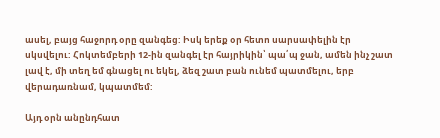ասել, բայց հաջորդ օրը զանգեց: Իսկ երեք օր հետո սարսափելին էր սկսվելու: Հոկտեմբերի 12-ին զանգել էր հայրիկին՝ պա՛պ ջան, ամեն ինչ շատ լավ է, մի տեղ եմ գնացել ու եկել, ձեզ շատ բան ունեմ պատմելու, երբ վերադառնամ, կպատմեմ:

Այդ օրն անընդհատ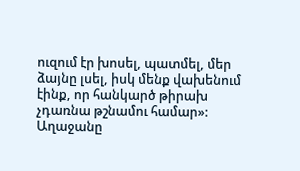ուզում էր խոսել, պատմել, մեր ձայնը լսել, իսկ մենք վախենում էինք, որ հանկարծ թիրախ չդառնա թշնամու համար»: Աղաջանը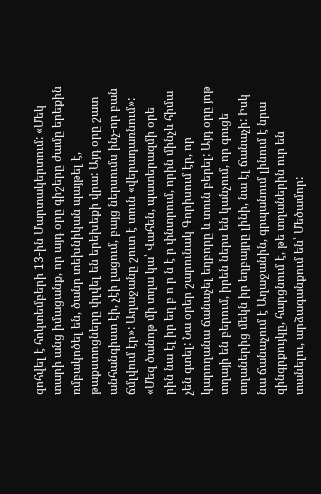զոհվել է հոկտեմբերի 13-ին Մարտակերտում: «Մեկ տարի անց իմացանք, որ այդ օրը գիշերը ժամը երեքին ռմբակոծել են, ծանր տեխնիկան պայթել է, թաքստոցները փլվել են երեխեքի վրա: Այդ օրը շատ անհանգիստ էի, չէի լացում, բայց ներսումս ինչ-որ բան ճմլվում էր»: Աղաջանը շուտ է տուն «վերադառնում»: «Մեզ ծանոթ մի տղա կա՝ Վահեն, պատերազմի օրե րին նա էլ իր եղ բ ո ր ն է ր փնտրում, որին մինչև հիմա չեն գտել: Նա օրեր շարունակ Գորիսում էր, որ կարողանա ճանաչել եղբորը և տուն բերել: Այդ օրը յոթ տղայի են բերում, իրեն ներս են կանչում, որ գուցե տղաներից մեկն իր եղբայրը լինի, նա էլ ճանաչի: Իսկ նա ճանաչում է Աղաջանին, գրպանում լինում է նրա զինգրքույկը, հարցնում է, թե տղաներին ուր են տանելու, արձագանքում են՝ Մեծամոր: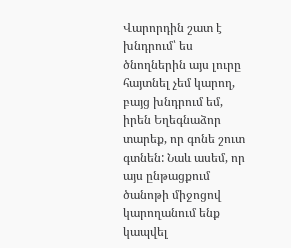Վարորդին շատ է խնդրում՝ ես ծնողներին այս լուրը հայտնել չեմ կարող, բայց խնդրում եմ, իրեն Եղեգնաձոր տարեք, որ գոնե շուտ գտնեն: Նաև ասեմ, որ այս ընթացքում ծանոթի միջոցով կարողանում ենք կապվել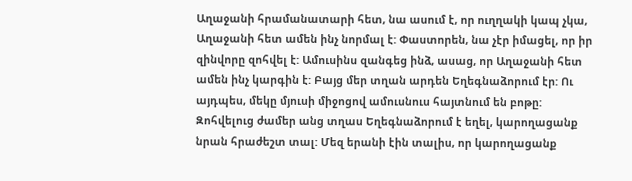Աղաջանի հրամանատարի հետ, նա ասում է, որ ուղղակի կապ չկա, Աղաջանի հետ ամեն ինչ նորմալ է: Փաստորեն, նա չէր իմացել, որ իր զինվորը զոհվել է: Ամուսինս զանգեց ինձ, ասաց, որ Աղաջանի հետ ամեն ինչ կարգին է: Բայց մեր տղան արդեն Եղեգնաձորում էր: Ու այդպես, մեկը մյուսի միջոցով ամուսնուս հայտնում են բոթը: Զոհվելուց ժամեր անց տղաս Եղեգնաձորում է եղել, կարողացանք նրան հրաժեշտ տալ: Մեզ երանի էին տալիս, որ կարողացանք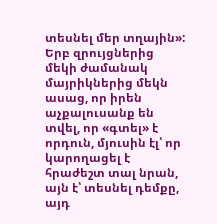տեսնել մեր տղային»: Երբ զրույցներից մեկի ժամանակ մայրիկներից մեկն ասաց, որ իրեն աչքալուսանք են տվել, որ «գտել» է որդուն, մյուսին էլ՝ որ կարողացել է հրաժեշտ տալ նրան, այն է՝ տեսնել դեմքը, այդ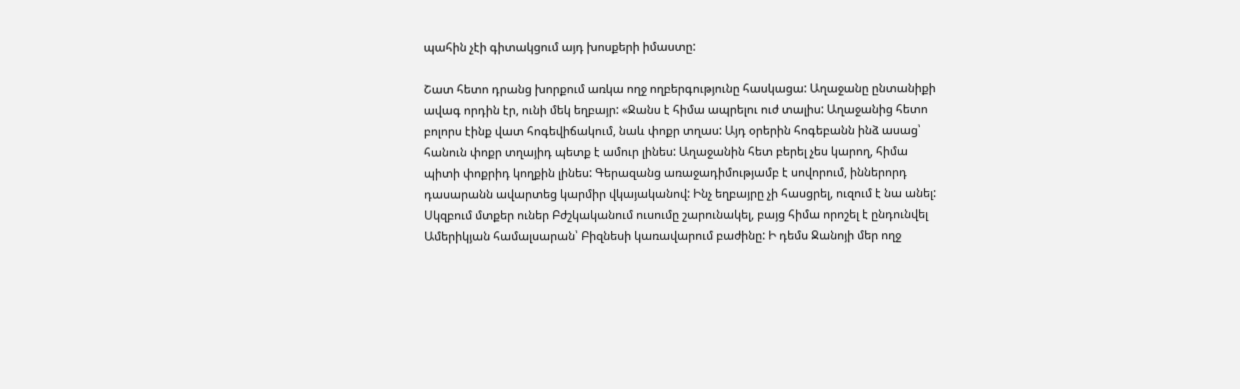պահին չէի գիտակցում այդ խոսքերի իմաստը:

Շատ հետո դրանց խորքում առկա ողջ ողբերգությունը հասկացա: Աղաջանը ընտանիքի ավագ որդին էր, ունի մեկ եղբայր: «Ջանս է հիմա ապրելու ուժ տալիս: Աղաջանից հետո բոլորս էինք վատ հոգեվիճակում, նաև փոքր տղաս: Այդ օրերին հոգեբանն ինձ ասաց՝ հանուն փոքր տղայիդ պետք է ամուր լինես: Աղաջանին հետ բերել չես կարող, հիմա պիտի փոքրիդ կողքին լինես: Գերազանց առաջադիմությամբ է սովորում, իններորդ դասարանն ավարտեց կարմիր վկայականով: Ինչ եղբայրը չի հասցրել, ուզում է նա անել: Սկզբում մտքեր ուներ Բժշկականում ուսումը շարունակել, բայց հիմա որոշել է ընդունվել Ամերիկյան համալսարան՝ Բիզնեսի կառավարում բաժինը: Ի դեմս Ջանոյի մեր ողջ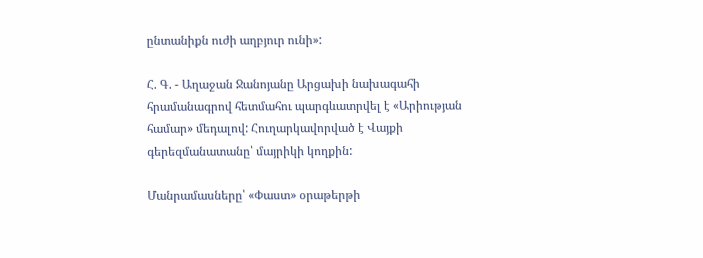ընտանիքն ուժի աղբյուր ունի»:

Հ. Գ. - Աղաջան Ջանոյանը Արցախի նախագահի հրամանագրով հետմահու պարգևատրվել է «Արիության համար» մեդալով: Հուղարկավորված է Վայքի գերեզմանատանը՝ մայրիկի կողքին:

Մանրամասները՝ «Փաստ» օրաթերթի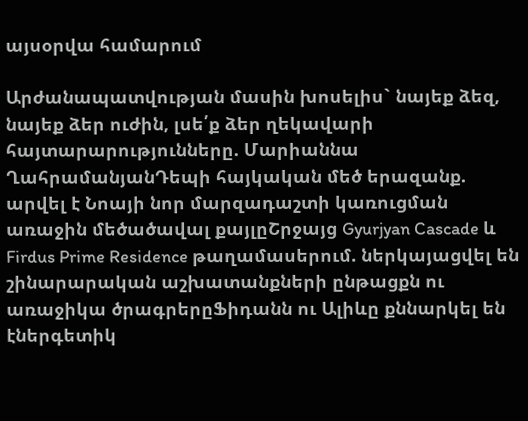այսօրվա համարում

Արժանապատվության մասին խոսելիս` նայեք ձեզ, նայեք ձեր ուժին, լսե՛ք ձեր ղեկավարի հայտարարությունները. Մարիաննա ՂահրամանյանԴեպի հայկական մեծ երազանք. արվել է Նոայի նոր մարզադաշտի կառուցման առաջին մեծածավալ քայլըՇրջայց Gyurjyan Cascade և Firdus Prime Residence թաղամասերում. ներկայացվել են շինարարական աշխատանքների ընթացքն ու առաջիկա ծրագրերըՖիդանն ու Ալիևը քննարկել են էներգետիկ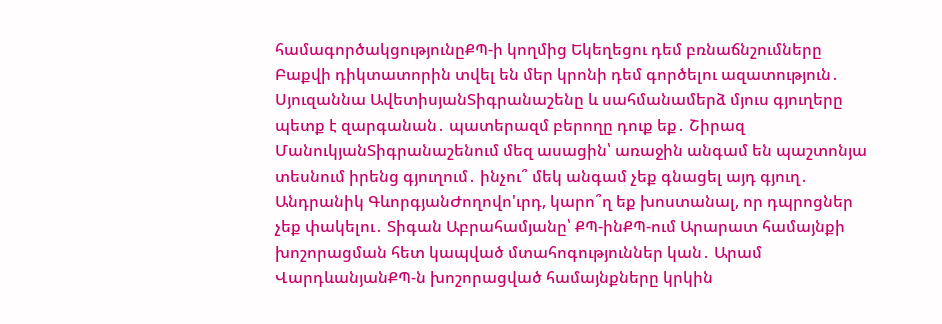համագործակցությունըՔՊ-ի կողմից Եկեղեցու դեմ բռնաճնշումները Բաքվի դիկտատորին տվել են մեր կրոնի դեմ գործելու ազատություն․ Սյուզաննա ԱվետիսյանՏիգրանաշենը և սահմանամերձ մյուս գյուղերը պետք է զարգանան․ պատերազմ բերողը դուք եք․ Շիրազ ՄանուկյանՏիգրանաշենում մեզ ասացին՝ առաջին անգամ են պաշտոնյա տեսնում իրենց գյուղում․ ինչու՞ մեկ անգամ չեք գնացել այդ գյուղ․ Անդրանիկ ԳևորգյանԺողովո'ւրդ, կարո՞ղ եք խոստանալ, որ դպրոցներ չեք փակելու․ Տիգան Աբրահամյանը՝ ՔՊ-ինՔՊ-ում Արարատ համայնքի խոշորացման հետ կապված մտահոգություններ կան․ Արամ ՎարդևանյանՔՊ-ն խոշորացված համայնքները կրկին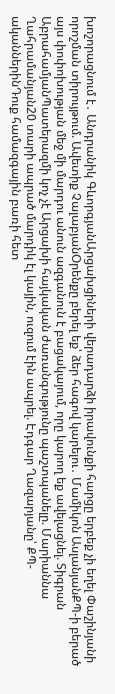խոշորացնում է․ Անդրանիկ ԳևորգյանԱրցախցիների վերադարձի իրավունքի հարցը երբեք չի եղել Փաշինյանի որոշման տիրույթում. Ավետիք ՉալաբյանՕրենքը բերել եք՝ ձեր հագով կարելու․ Մամիկոն ԱսլանյանՔՊ-ի բերած այս փոփոխության մեջ մի մարդու անուն ազգանուն է բացակայում, որը կարող եք ավելացնել. Տիգրան ԱբրահամյանՊատերազմի կոչ չէ Արցախի հայկական ժառանգությունը պաշտպանելը. Մարիաննա Ղահրամանյան20 տարի ապրած մարդիկ էլ կային, ուզում էին ապրել. Էդգար Ղազարյանը՝ ՔՊ-ականներինԴուք համազգային բառի հետ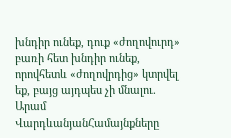խնդիր ունեք, դուք «ժողովուրդ» բառի հետ խնդիր ունեք, որովհետև «ժողովրդից» կտրվել եք, բայց այդպես չի մնալու. Արամ ՎարդևանյանՀամայնքները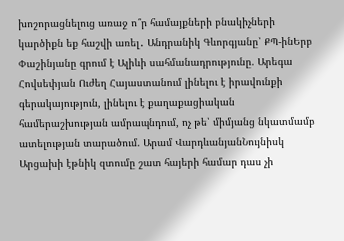խոշորացնելուց առաջ ո՞ր համայքների բնակիչների կարծիքն եք հաշվի առել․ Անդրանիկ Գևորգյանը՝ ՔՊ-ինԵրբ Փաշինյանը գրում է Ալիևի սահմանադրությունը. Արեգա Հովսեփյան Ուժեղ Հայաստանում լինելու է իրավունքի գերակայություն, լինելու է քաղաքացիական համերաշխության ամրապնդում, ոչ թե՝ միմյանց նկատմամբ ատելության տարածում. Արամ ՎարդևանյանՆույնիսկ Արցախի էթնիկ զտումը շատ հայերի համար դաս չի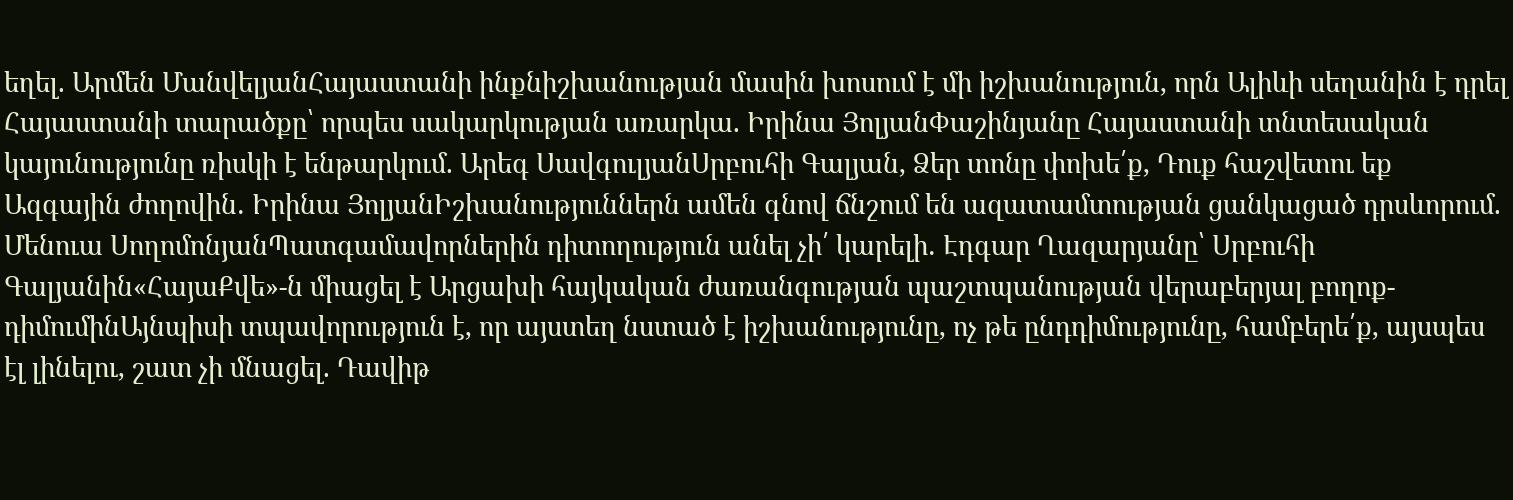եղել. Արմեն ՄանվելյանՀայաստանի ինքնիշխանության մասին խոսում է մի իշխանություն, որն Ալիևի սեղանին է դրել Հայաստանի տարածքը՝ որպես սակարկության առարկա. Իրինա ՅոլյանՓաշինյանը Հայաստանի տնտեսական կայունությունը ռիսկի է ենթարկում. Արեգ ՍավգուլյանՍրբուհի Գալյան, Ձեր տոնը փոխե՛ք, Դուք հաշվետու եք Ազգային ժողովին․ Իրինա ՅոլյանԻշխանություններն ամեն գնով ճնշում են ազատամտության ցանկացած դրսևորում. Մենուա ՍողոմոնյանՊատգամավորներին դիտողություն անել չի՛ կարելի․ Էդգար Ղազարյանը՝ Սրբուհի Գալյանին«ՀայաՔվե»-ն միացել է Արցախի հայկական ժառանգության պաշտպանության վերաբերյալ բողոք-դիմումինԱյնպիսի տպավորություն է, որ այստեղ նստած է իշխանությունը, ոչ թե ընդդիմությունը, համբերե՛ք, այսպես էլ լինելու, շատ չի մնացել. Դավիթ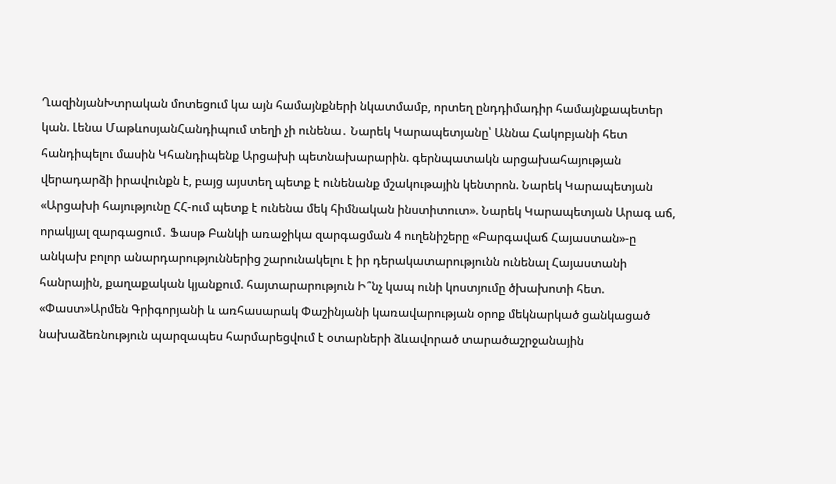ՂազինյանԽտրական մոտեցում կա այն համայնքների նկատմամբ, որտեղ ընդդիմադիր համայնքապետեր կան. Լենա ՄաթևոսյանՀանդիպում տեղի չի ունենա․ Նարեկ Կարապետյանը՝ Աննա Հակոբյանի հետ հանդիպելու մասին Կհանդիպենք Արցախի պետնախարարին. գերնպատակն արցախահայության վերադարձի իրավունքն է, բայց այստեղ պետք է ունենանք մշակութային կենտրոն. Նարեկ Կարապետյան «Արցախի հայությունը ՀՀ-ում պետք է ունենա մեկ հիմնական ինստիտուտ». Նարեկ Կարապետյան Արագ աճ, որակյալ զարգացում․ Ֆասթ Բանկի առաջիկա զարգացման 4 ուղենիշերը «Բարգավաճ Հայաստան»-ը անկախ բոլոր անարդարություններից շարունակելու է իր դերակատարությունն ունենալ Հայաստանի հանրային, քաղաքական կյանքում. հայտարարություն Ի՞նչ կապ ունի կոստյումը ծխախոտի հետ. «Փաստ»Արմեն Գրիգորյանի և առհասարակ Փաշինյանի կառավարության օրոք մեկնարկած ցանկացած նախաձեռնություն պարզապես հարմարեցվում է օտարների ձևավորած տարածաշրջանային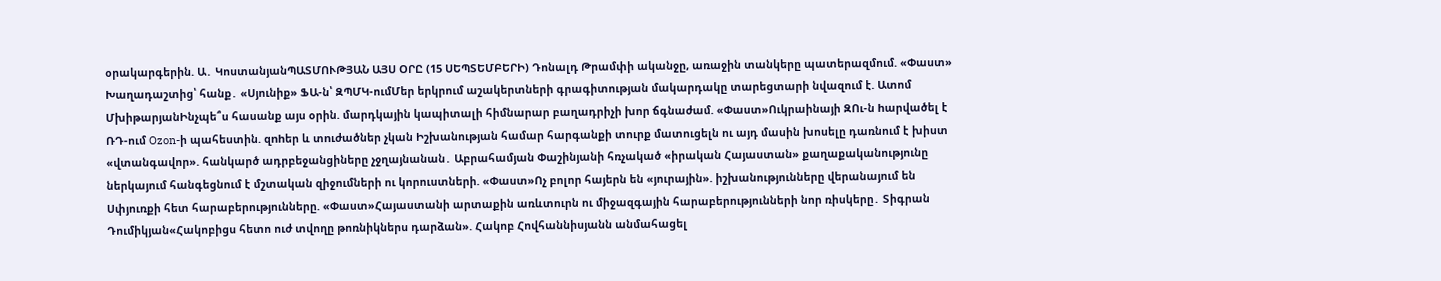օրակարգերին. Ա․ ԿոստանյանՊԱՏՄՈՒԹՅԱՆ ԱՅՍ ՕՐԸ (15 ՍԵՊՏԵՄԲԵՐԻ) Դոնալդ Թրամփի ականջը, առաջին տանկերը պատերազմում. «Փաստ» Խաղադաշտից՝ հանք․ «Սյունիք» ՖԱ-ն՝ ԶՊՄԿ-ումՄեր երկրում աշակերտների գրագիտության մակարդակը տարեցտարի նվազում է. Ատոմ ՄխիթարյանԻնչպե՞ս հասանք այս օրին. մարդկային կապիտալի հիմնարար բաղադրիչի խոր ճգնաժամ. «Փաստ»Ուկրաինայի ԶՈւ-ն hարվածել է ՌԴ-ում Ozon-ի պահեստին. զnhեր և տnւժածներ չկան Իշխանության համար հարգանքի տուրք մատուցելն ու այդ մասին խոսելը դառնում է խիստ «վտանգավոր». հանկարծ ադրբեջանցիները չջղայնանան․ Աբրահամյան Փաշինյանի հռչակած «իրական Հայաստան» քաղաքականությունը ներկայում հանգեցնում է մշտական զիջումների ու կորուստների. «Փաստ»Ոչ բոլոր հայերն են «յուրային». իշխանությունները վերանայում են Սփյուռքի հետ հարաբերությունները. «Փաստ»Հայաստանի արտաքին առևտուրն ու միջազգային հարաբերությունների նոր ռիսկերը․ Տիգրան Դումիկյան«Հակոբիցս հետո ուժ տվողը թոռնիկներս դարձան». Հակոբ Հովհաննիսյանն անմահացել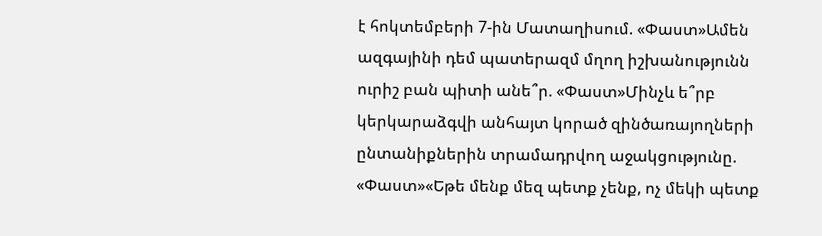է հոկտեմբերի 7-ին Մատաղիսում. «Փաստ»Ամեն ազգայինի դեմ պատերազմ մղող իշխանությունն ուրիշ բան պիտի անե՞ր. «Փաստ»Մինչև ե՞րբ կերկարաձգվի անհայտ կորած զինծառայողների ընտանիքներին տրամադրվող աջակցությունը. «Փաստ»«Եթե մենք մեզ պետք չենք, ոչ մեկի պետք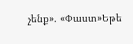չենք». «Փաստ»Եթե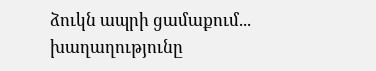ձուկն ապրի ցամաքում... խաղաղությունը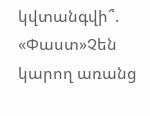կվտանգվի՞. «Փաստ»Չեն կարող առանց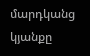մարդկանց կյանքը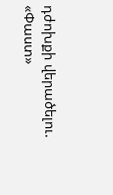դժոխքի վերածելու. «Փաստ»